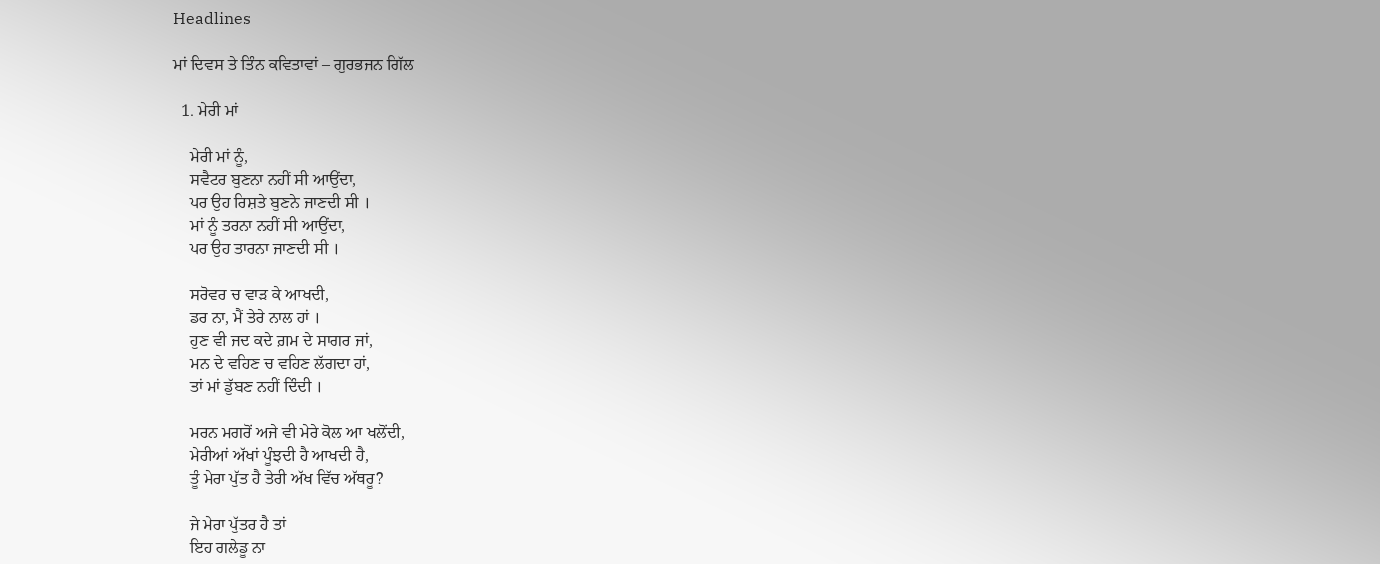Headlines

ਮਾਂ ਦਿਵਸ ਤੇ ਤਿੰਨ ਕਵਿਤਾਵਾਂ – ਗੁਰਭਜਨ ਗਿੱਲ

  1. ਮੇਰੀ ਮਾਂ

    ਮੇਰੀ ਮਾਂ ਨੂੰ,
    ਸਵੈਟਰ ਬੁਣਨਾ ਨਹੀਂ ਸੀ ਆਉਂਦਾ,
    ਪਰ ਉਹ ਰਿਸ਼ਤੇ ਬੁਣਨੇ ਜਾਣਦੀ ਸੀ ।
    ਮਾਂ ਨੂੰ ਤਰਨਾ ਨਹੀਂ ਸੀ ਆਉਂਦਾ,
    ਪਰ ਉਹ ਤਾਰਨਾ ਜਾਣਦੀ ਸੀ ।

    ਸਰੋਵਰ ਚ ਵਾੜ ਕੇ ਆਖਦੀ,
    ਡਰ ਨਾ, ਮੈਂ ਤੇਰੇ ਨਾਲ ਹਾਂ ।
    ਹੁਣ ਵੀ ਜਦ ਕਦੇ ਗ਼ਮ ਦੇ ਸਾਗਰ ਜਾਂ,
    ਮਨ ਦੇ ਵਹਿਣ ਚ ਵਹਿਣ ਲੱਗਦਾ ਹਾਂ,
    ਤਾਂ ਮਾਂ ਡੁੱਬਣ ਨਹੀਂ ਦਿੰਦੀ ।

    ਮਰਨ ਮਗਰੋਂ ਅਜੇ ਵੀ ਮੇਰੇ ਕੋਲ ਆ ਖਲੋਂਦੀ,
    ਮੇਰੀਆਂ ਅੱਖਾਂ ਪੂੰਝਦੀ ਹੈ ਆਖਦੀ ਹੈ,
    ਤੂੰ ਮੇਰਾ ਪੁੱਤ ਹੈ ਤੇਰੀ ਅੱਖ ਵਿੱਚ ਅੱਥਰੂ?

    ਜੇ ਮੇਰਾ ਪੁੱਤਰ ਹੈ ਤਾਂ
    ਇਹ ਗਲੇਡੂ ਨਾ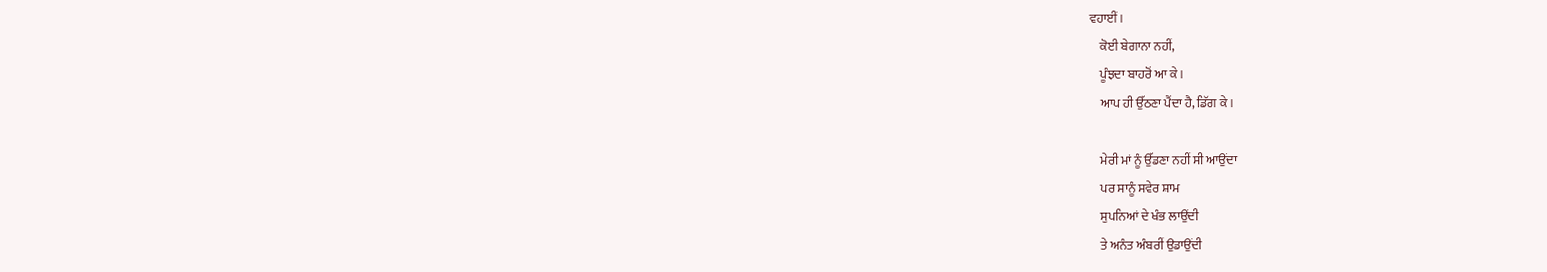ਵਹਾਈਂ ।
    ਕੋਈ ਬੇਗਾਨਾ ਨਹੀਂ,
    ਪੂੰਝਦਾ ਬਾਹਰੋਂ ਆ ਕੇ ।
    ਆਪ ਹੀ ਉੱਠਣਾ ਪੈਂਦਾ ਹੈ, ਡਿੱਗ ਕੇ ।

    ਮੇਰੀ ਮਾਂ ਨੂੰ ਉੱਡਣਾ ਨਹੀਂ ਸੀ ਆਉਂਦਾ
    ਪਰ ਸਾਨੂੰ ਸਵੇਰ ਸ਼ਾਮ
    ਸੁਪਨਿਆਂ ਦੇ ਖੰਭ ਲਾਉਂਦੀ
    ਤੇ ਅਨੰਤ ਅੰਬਰੀਂ ਉਡਾਉਂਦੀ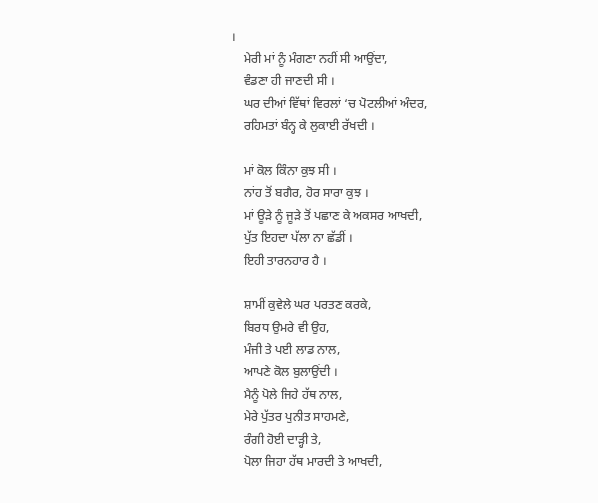।
    ਮੇਰੀ ਮਾਂ ਨੂੰ ਮੰਗਣਾ ਨਹੀਂ ਸੀ ਆਉਂਦਾ,
    ਵੰਡਣਾ ਹੀ ਜਾਣਦੀ ਸੀ ।
    ਘਰ ਦੀਆਂ ਵਿੱਥਾਂ ਵਿਰਲਾਂ ‘ਚ ਪੋਟਲੀਆਂ ਅੰਦਰ,
    ਰਹਿਮਤਾਂ ਬੰਨ੍ਹ ਕੇ ਲੁਕਾਈ ਰੱਖਦੀ ।

    ਮਾਂ ਕੋਲ ਕਿੰਨਾ ਕੁਝ ਸੀ ।
    ਨਾਂਹ ਤੋਂ ਬਗੈਰ, ਹੋਰ ਸਾਰਾ ਕੁਝ ।
    ਮਾਂ ਊੜੇ ਨੂੰ ਜੂੜੇ ਤੋਂ ਪਛਾਣ ਕੇ ਅਕਸਰ ਆਖਦੀ,
    ਪੁੱਤ ਇਹਦਾ ਪੱਲਾ ਨਾ ਛੱਡੀਂ ।
    ਇਹੀ ਤਾਰਨਹਾਰ ਹੈ ।

    ਸ਼ਾਮੀਂ ਕੁਵੇਲੇ ਘਰ ਪਰਤਣ ਕਰਕੇ,
    ਬਿਰਧ ਉਮਰੇ ਵੀ ਉਹ,
    ਮੰਜੀ ਤੇ ਪਈ ਲਾਡ ਨਾਲ,
    ਆਪਣੇ ਕੋਲ ਬੁਲਾਉਂਦੀ ।
    ਮੈਨੂੰ ਪੋਲੇ ਜਿਹੇ ਹੱਥ ਨਾਲ,
    ਮੇਰੇ ਪੁੱਤਰ ਪੁਨੀਤ ਸਾਹਮਣੇ,
    ਰੰਗੀ ਹੋਈ ਦਾੜ੍ਹੀ ਤੇ,
    ਪੋਲਾ ਜਿਹਾ ਹੱਥ ਮਾਰਦੀ ਤੇ ਆਖਦੀ,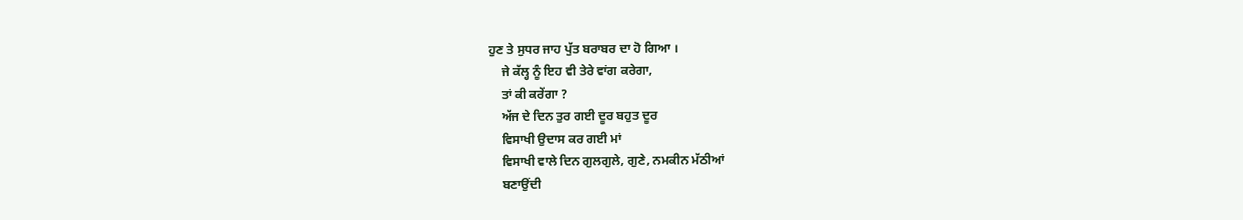ਹੁਣ ਤੇ ਸੁਧਰ ਜਾਹ ਪੁੱਤ ਬਰਾਬਰ ਦਾ ਹੋ ਗਿਆ ।
    ਜੇ ਕੱਲ੍ਹ ਨੂੰ ਇਹ ਵੀ ਤੇਰੇ ਵਾਂਗ ਕਰੇਗਾ,
    ਤਾਂ ਕੀ ਕਰੇਂਗਾ ?
    ਅੱਜ ਦੇ ਦਿਨ ਤੁਰ ਗਈ ਦੂਰ ਬਹੁਤ ਦੂਰ
    ਵਿਸਾਖੀ ਉਦਾਸ ਕਰ ਗਈ ਮਾਂ
    ਵਿਸਾਖੀ ਵਾਲੇ ਦਿਨ ਗੁਲਗੁਲੇ, ਗੁਣੇ, ਨਮਕੀਨ ਮੱਠੀਆਂ
    ਬਣਾਉਂਦੀ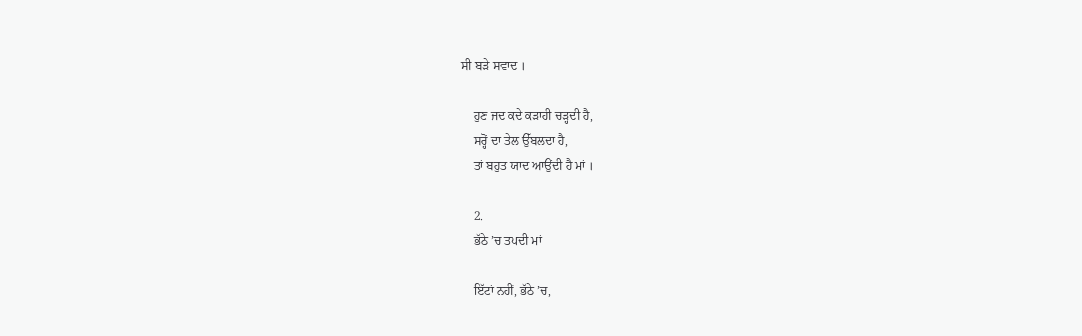ਸੀ ਬੜੇ ਸਵਾਦ ।

    ਹੁਣ ਜਦ ਕਦੇ ਕੜਾਹੀ ਚੜ੍ਹਦੀ ਹੈ,
    ਸਰ੍ਹੋਂ ਦਾ ਤੇਲ ਉੱਬਲਦਾ ਹੈ,
    ਤਾਂ ਬਹੁਤ ਯਾਦ ਆਉਂਦੀ ਹੈ ਮਾਂ ।

    2.
    ਭੱਠੇ ’ਚ ਤਪਦੀ ਮਾਂ

    ਇੱਟਾਂ ਨਹੀਂ, ਭੱਠੇ ’ਚ,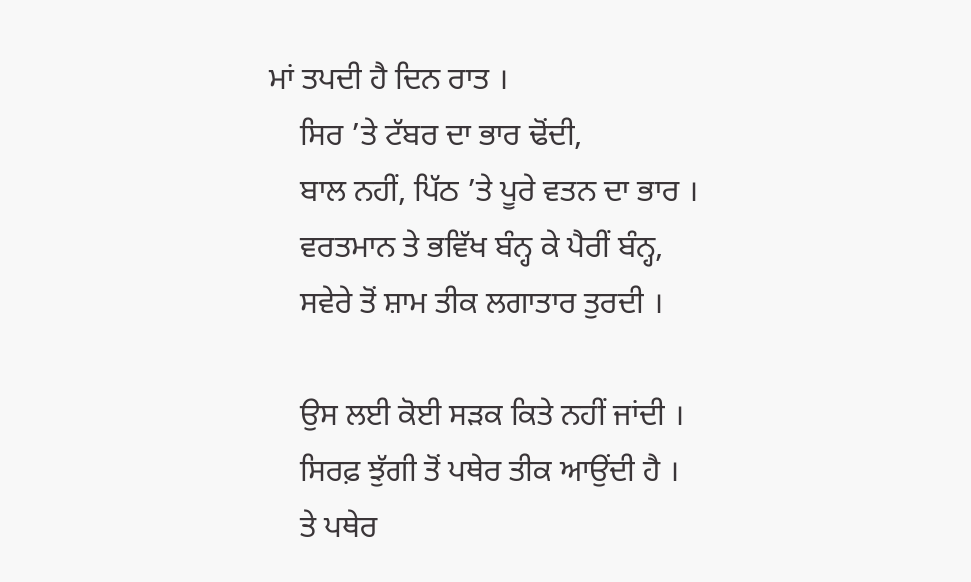ਮਾਂ ਤਪਦੀ ਹੈ ਦਿਨ ਰਾਤ ।
    ਸਿਰ ’ਤੇ ਟੱਬਰ ਦਾ ਭਾਰ ਢੋਂਦੀ,
    ਬਾਲ ਨਹੀਂ, ਪਿੱਠ ’ਤੇ ਪੂਰੇ ਵਤਨ ਦਾ ਭਾਰ ।
    ਵਰਤਮਾਨ ਤੇ ਭਵਿੱਖ ਬੰਨ੍ਹ ਕੇ ਪੈਰੀਂ ਬੰਨ੍ਹ,
    ਸਵੇਰੇ ਤੋਂ ਸ਼ਾਮ ਤੀਕ ਲਗਾਤਾਰ ਤੁਰਦੀ ।

    ਉਸ ਲਈ ਕੋਈ ਸੜਕ ਕਿਤੇ ਨਹੀਂ ਜਾਂਦੀ ।
    ਸਿਰਫ਼ ਝੁੱਗੀ ਤੋਂ ਪਥੇਰ ਤੀਕ ਆਉਂਦੀ ਹੈ ।
    ਤੇ ਪਥੇਰ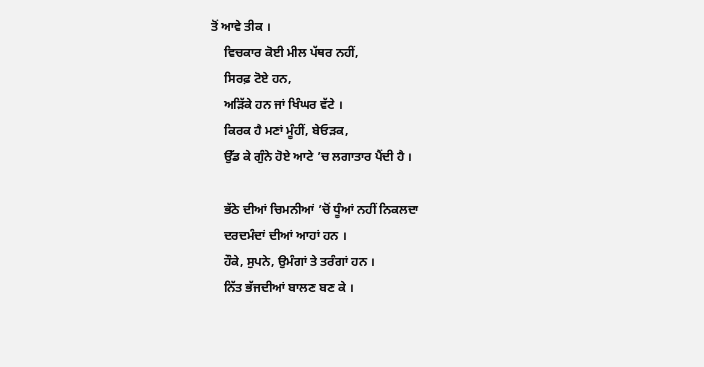ਤੋਂ ਆਵੇ ਤੀਕ ।
    ਵਿਚਕਾਰ ਕੋਈ ਮੀਲ ਪੱਥਰ ਨਹੀਂ,
    ਸਿਰਫ਼ ਟੋਏ ਹਨ,
    ਅੜਿੱਕੇ ਹਨ ਜਾਂ ਖਿੰਘਰ ਵੱਟੇ ।
    ਕਿਰਕ ਹੈ ਮਣਾਂ ਮੂੰਹੀਂ, ਬੇਓੜਕ,
    ਉੱਡ ਕੇ ਗੁੰਨੇ ਹੋਏ ਆਟੇ ’ਚ ਲਗਾਤਾਰ ਪੈਂਦੀ ਹੈ ।

    ਭੱਠੇ ਦੀਆਂ ਚਿਮਨੀਆਂ ’ਚੋਂ ਧੂੰਆਂ ਨਹੀਂ ਨਿਕਲਦਾ
    ਦਰਦਮੰਦਾਂ ਦੀਆਂ ਆਹਾਂ ਹਨ ।
    ਹੌਕੇ, ਸੁਪਨੇ, ਉਮੰਗਾਂ ਤੇ ਤਰੰਗਾਂ ਹਨ ।
    ਨਿੱਤ ਭੱਜਦੀਆਂ ਬਾਲਣ ਬਣ ਕੇ ।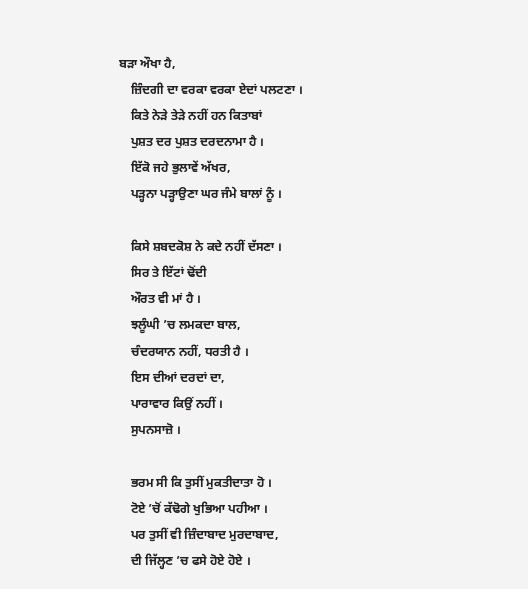ਬੜਾ ਔਖਾ ਹੈ,
    ਜ਼ਿੰਦਗੀ ਦਾ ਵਰਕਾ ਵਰਕਾ ਏਦਾਂ ਪਲਟਣਾ ।
    ਕਿਤੇ ਨੇੜੇ ਤੇੜੇ ਨਹੀਂ ਹਨ ਕਿਤਾਬਾਂ
    ਪੁਸ਼ਤ ਦਰ ਪੁਸ਼ਤ ਦਰਦਨਾਮਾ ਹੈ ।
    ਇੱਕੋ ਜਹੇ ਭੁਲਾਵੇਂ ਅੱਖਰ,
    ਪੜ੍ਹਨਾ ਪੜ੍ਹਾਉਣਾ ਘਰ ਜੰਮੇ ਬਾਲਾਂ ਨੂੰ ।

    ਕਿਸੇ ਸ਼ਬਦਕੋਸ਼ ਨੇ ਕਦੇ ਨਹੀਂ ਦੱਸਣਾ ।
    ਸਿਰ ਤੇ ਇੱਟਾਂ ਢੋਂਦੀ
    ਔਰਤ ਵੀ ਮਾਂ ਹੈ ।
    ਝਲੂੰਘੀ ’ਚ ਲਮਕਦਾ ਬਾਲ,
    ਚੰਦਰਯਾਨ ਨਹੀਂ, ਧਰਤੀ ਹੈ ।
    ਇਸ ਦੀਆਂ ਦਰਦਾਂ ਦਾ,
    ਪਾਰਾਵਾਰ ਕਿਉਂ ਨਹੀਂ ।
    ਸੁਪਨਸਾਜ਼ੋ ।

    ਭਰਮ ਸੀ ਕਿ ਤੁਸੀਂ ਮੁਕਤੀਦਾਤਾ ਹੋ ।
    ਟੋਏ ’ਚੋਂ ਕੱਢੋਗੇ ਖੁਭਿਆ ਪਹੀਆ ।
    ਪਰ ਤੁਸੀਂ ਵੀ ਜ਼ਿੰਦਾਬਾਦ ਮੁਰਦਾਬਾਦ,
    ਦੀ ਜਿੱਲ੍ਹਣ ’ਚ ਫਸੇ ਹੋਏ ਹੋਏ ।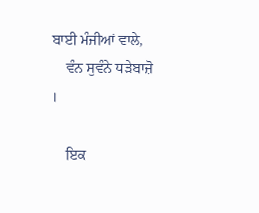ਬਾਈ ਮੰਜੀਆਂ ਵਾਲੇ,
    ਵੰਨ ਸੁਵੰਨੇ ਧੜੇਬਾਜ਼ੋ ।

    ਇਕ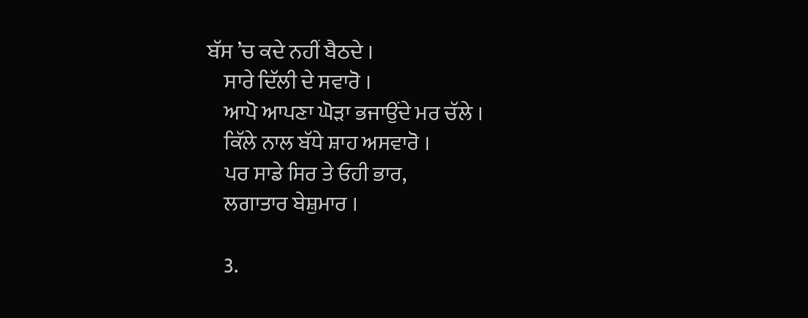ਬੱਸ ’ਚ ਕਦੇ ਨਹੀਂ ਬੈਠਦੇ ।
    ਸਾਰੇ ਦਿੱਲੀ ਦੇ ਸਵਾਰੋ ।
    ਆਪੋ ਆਪਣਾ ਘੋੜਾ ਭਜਾਉਂਦੇ ਮਰ ਚੱਲੇ ।
    ਕਿੱਲੇ ਨਾਲ ਬੱਧੇ ਸ਼ਾਹ ਅਸਵਾਰੋ ।
    ਪਰ ਸਾਡੇ ਸਿਰ ਤੇ ਓਹੀ ਭਾਰ,
    ਲਗਾਤਾਰ ਬੇਸ਼ੁਮਾਰ ।

    3.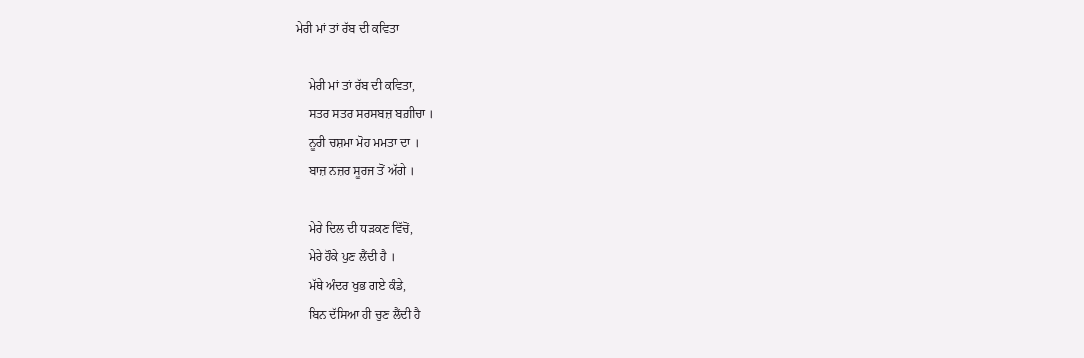ਮੇਰੀ ਮਾਂ ਤਾਂ ਰੱਬ ਦੀ ਕਵਿਤਾ

    ਮੇਰੀ ਮਾਂ ਤਾਂ ਰੱਬ ਦੀ ਕਵਿਤਾ,
    ਸਤਰ ਸਤਰ ਸਰਸਬਜ਼ ਬਗ਼ੀਚਾ ।
    ਨੂਰੀ ਚਸ਼ਮਾ ਮੋਹ ਮਮਤਾ ਦਾ ।
    ਬਾਜ਼ ਨਜ਼ਰ ਸੂਰਜ ਤੋਂ ਅੱਗੇ ।

    ਮੇਰੇ ਦਿਲ ਦੀ ਧੜਕਣ ਵਿੱਚੋਂ,
    ਮੇਰੇ ਹੌਕੇ ਪੁਣ ਲੈਂਦੀ ਹੈ ।
    ਮੱਥੇ ਅੰਦਰ ਖੁਭ ਗਏ ਕੰਡੇ,
    ਬਿਨ ਦੱਸਿਆ ਹੀ ਚੁਣ ਲੈਂਦੀ ਹੈ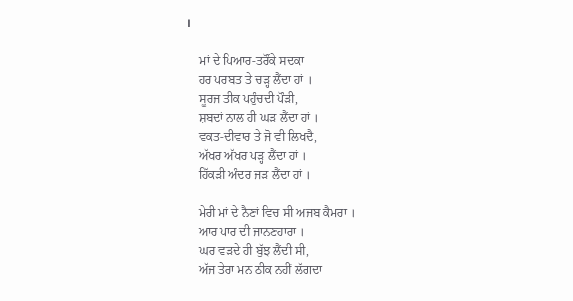।

    ਮਾਂ ਦੇ ਪਿਆਰ-ਤਰੌਂਕੇ ਸਦਕਾ
    ਹਰ ਪਰਬਤ ਤੇ ਚੜ੍ਹ ਲੈਂਦਾ ਹਾਂ ।
    ਸੂਰਜ ਤੀਕ ਪਹੁੰਚਦੀ ਪੌੜੀ,
    ਸ਼ਬਦਾਂ ਨਾਲ ਹੀ ਘੜ ਲੈਂਦਾ ਹਾਂ ।
    ਵਕਤ-ਦੀਵਾਰ ਤੇ ਜੋ ਵੀ ਲਿਖਦੈ,
    ਅੱਖਰ ਅੱਖਰ ਪੜ੍ਹ ਲੈਂਦਾ ਹਾਂ ।
    ਹਿੱਕੜੀ ਅੰਦਰ ਜੜ ਲੈਂਦਾ ਹਾਂ ।

    ਮੇਰੀ ਮਾਂ ਦੇ ਨੈਣਾਂ ਵਿਚ ਸੀ ਅਜਬ ਕੈਮਰਾ ।
    ਆਰ ਪਾਰ ਦੀ ਜਾਨਣਹਾਰਾ ।
    ਘਰ ਵੜਦੇ ਹੀ ਬੁੱਝ ਲੈਂਦੀ ਸੀ,
    ਅੱਜ ਤੇਰਾ ਮਨ ਠੀਕ ਨਹੀਂ ਲੱਗਦਾ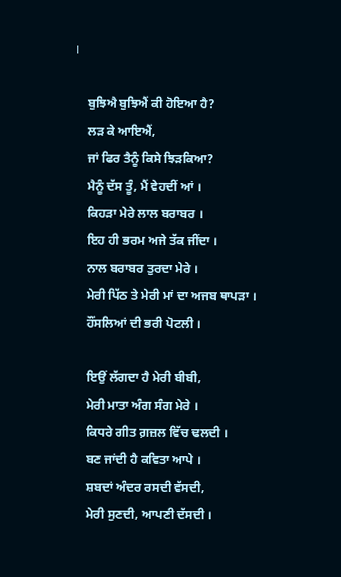।

    ਬੁਝਿਐ ਬੁਝਿਐਂ ਕੀ ਹੋਇਆ ਹੈ?
    ਲੜ ਕੇ ਆਇਐਂ,
    ਜਾਂ ਫਿਰ ਤੈਨੂੰ ਕਿਸੇ ਝਿੜਕਿਆ?
    ਮੈਨੂੰ ਦੱਸ ਤੂੰ, ਮੈਂ ਵੇਹਦੀਂ ਆਂ ।
    ਕਿਹੜਾ ਮੇਰੇ ਲਾਲ ਬਰਾਬਰ ।
    ਇਹ ਹੀ ਭਰਮ ਅਜੇ ਤੱਕ ਜੀਂਦਾ ।
    ਨਾਲ ਬਰਾਬਰ ਤੁਰਦਾ ਮੇਰੇ ।
    ਮੇਰੀ ਪਿੱਠ ਤੇ ਮੇਰੀ ਮਾਂ ਦਾ ਅਜਬ ਥਾਪੜਾ ।
    ਹੌਂਸਲਿਆਂ ਦੀ ਭਰੀ ਪੋਟਲੀ ।

    ਇਉਂ ਲੱਗਦਾ ਹੈ ਮੇਰੀ ਬੀਬੀ,
    ਮੇਰੀ ਮਾਤਾ ਅੰਗ ਸੰਗ ਮੇਰੇ ।
    ਕਿਧਰੇ ਗੀਤ ਗ਼ਜ਼ਲ ਵਿੱਚ ਢਲਦੀ ।
    ਬਣ ਜਾਂਦੀ ਹੈ ਕਵਿਤਾ ਆਪੇ ।
    ਸ਼ਬਦਾਂ ਅੰਦਰ ਰਸਦੀ ਵੱਸਦੀ,
    ਮੇਰੀ ਸੁਣਦੀ, ਆਪਣੀ ਦੱਸਦੀ ।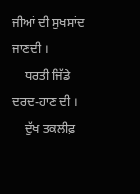ਜੀਆਂ ਦੀ ਸੁਖਸਾਂਦ ਜਾਣਦੀ ।
    ਧਰਤੀ ਜਿੱਡੇ ਦਰਦ-ਹਾਣ ਦੀ ।
    ਦੁੱਖ ਤਕਲੀਫ਼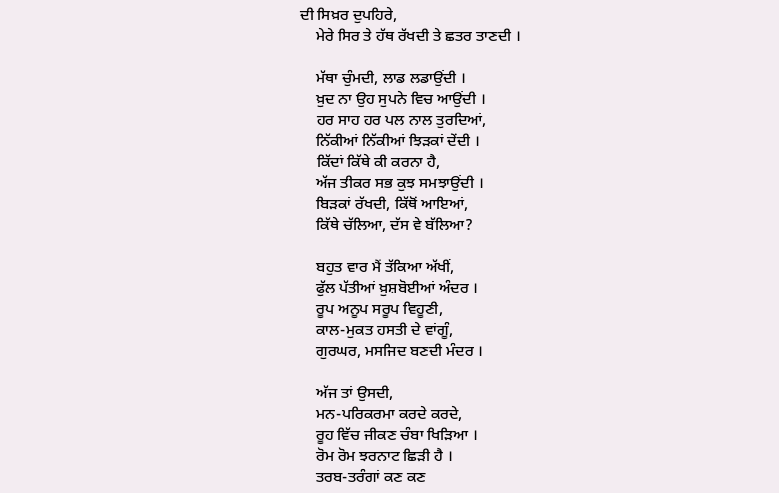ਦੀ ਸਿਖ਼ਰ ਦੁਪਹਿਰੇ,
    ਮੇਰੇ ਸਿਰ ਤੇ ਹੱਥ ਰੱਖਦੀ ਤੇ ਛਤਰ ਤਾਣਦੀ ।

    ਮੱਥਾ ਚੁੰਮਦੀ, ਲਾਡ ਲਡਾਉਂਦੀ ।
    ਖ਼ੁਦ ਨਾ ਉਹ ਸੁਪਨੇ ਵਿਚ ਆਉਂਦੀ ।
    ਹਰ ਸਾਹ ਹਰ ਪਲ ਨਾਲ ਤੁਰਦਿਆਂ,
    ਨਿੱਕੀਆਂ ਨਿੱਕੀਆਂ ਝਿੜਕਾਂ ਦੇਂਦੀ ।
    ਕਿੱਦਾਂ ਕਿੱਥੇ ਕੀ ਕਰਨਾ ਹੈ,
    ਅੱਜ ਤੀਕਰ ਸਭ ਕੁਝ ਸਮਝਾਉਂਦੀ ।
    ਬਿੜਕਾਂ ਰੱਖਦੀ, ਕਿੱਥੋਂ ਆਇਆਂ,
    ਕਿੱਥੇ ਚੱਲਿਆ, ਦੱਸ ਵੇ ਬੱਲਿਆ?

    ਬਹੁਤ ਵਾਰ ਮੈਂ ਤੱਕਿਆ ਅੱਖੀਂ,
    ਫੁੱਲ ਪੱਤੀਆਂ ਖ਼ੁਸ਼ਬੋਈਆਂ ਅੰਦਰ ।
    ਰੂਪ ਅਨੂਪ ਸਰੂਪ ਵਿਹੂਣੀ,
    ਕਾਲ-ਮੁਕਤ ਹਸਤੀ ਦੇ ਵਾਂਗੂੰ,
    ਗੁਰਘਰ, ਮਸਜਿਦ ਬਣਦੀ ਮੰਦਰ ।

    ਅੱਜ ਤਾਂ ਉਸਦੀ,
    ਮਨ-ਪਰਿਕਰਮਾ ਕਰਦੇ ਕਰਦੇ,
    ਰੂਹ ਵਿੱਚ ਜੀਕਣ ਚੰਬਾ ਖਿੜਿਆ ।
    ਰੋਮ ਰੋਮ ਝਰਨਾਟ ਛਿੜੀ ਹੈ ।
    ਤਰਬ-ਤਰੰਗਾਂ ਕਣ ਕਣ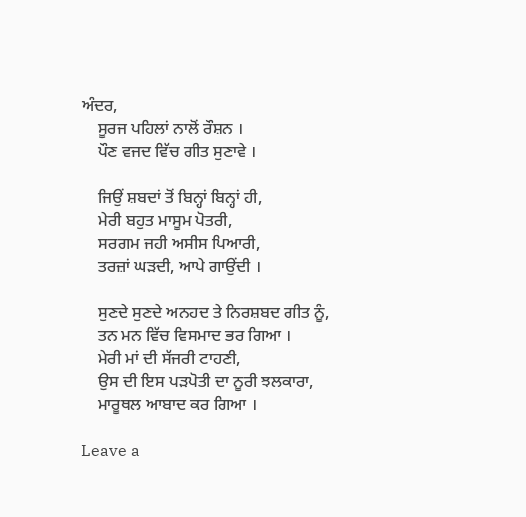ਅੰਦਰ,
    ਸੂਰਜ ਪਹਿਲਾਂ ਨਾਲੋਂ ਰੌਸ਼ਨ ।
    ਪੌਣ ਵਜਦ ਵਿੱਚ ਗੀਤ ਸੁਣਾਵੇ ।

    ਜਿਉਂ ਸ਼ਬਦਾਂ ਤੋਂ ਬਿਨ੍ਹਾਂ ਬਿਨ੍ਹਾਂ ਹੀ,
    ਮੇਰੀ ਬਹੁਤ ਮਾਸੂਮ ਪੋਤਰੀ,
    ਸਰਗਮ ਜਹੀ ਅਸੀਸ ਪਿਆਰੀ,
    ਤਰਜ਼ਾਂ ਘੜਦੀ, ਆਪੇ ਗਾਉਂਦੀ ।

    ਸੁਣਦੇ ਸੁਣਦੇ ਅਨਹਦ ਤੇ ਨਿਰਸ਼ਬਦ ਗੀਤ ਨੂੰ,
    ਤਨ ਮਨ ਵਿੱਚ ਵਿਸਮਾਦ ਭਰ ਗਿਆ ।
    ਮੇਰੀ ਮਾਂ ਦੀ ਸੱਜਰੀ ਟਾਹਣੀ,
    ਉਸ ਦੀ ਇਸ ਪੜਪੋਤੀ ਦਾ ਨੂਰੀ ਝਲਕਾਰਾ,
    ਮਾਰੂਥਲ ਆਬਾਦ ਕਰ ਗਿਆ ।

Leave a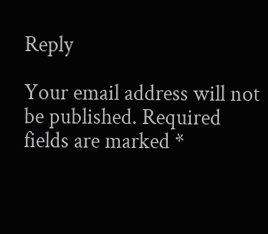Reply

Your email address will not be published. Required fields are marked *